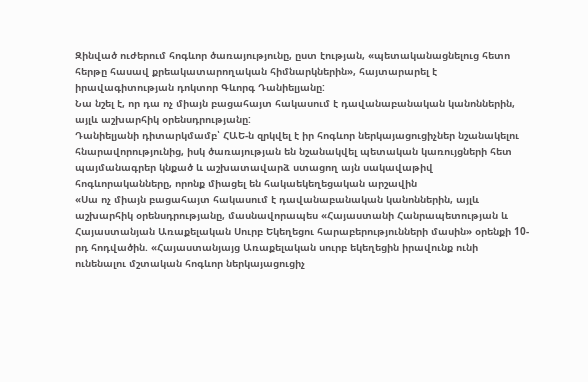Զինված ուժերում հոգևոր ծառայությունը, ըստ էության, «պետականացնելուց հետո հերթը հասավ քրեակատարողական հիմնարկներին», հայտարարել է իրավագիտության դոկտոր Գևորգ Դանիելյանը:
Նա նշել է, որ դա ոչ միայն բացահայտ հակասում է դավանաբանական կանոններին, այլև աշխարհիկ օրենսդրությանը:
Դանիելյանի դիտարկմամբ՝ ՀԱԵ-ն զրկվել է իր հոգևոր ներկայացուցիչներ նշանակելու հնարավորությունից, իսկ ծառայության են նշանակվել պետական կառույցների հետ պայմանագրեր կնքած և աշխատավարձ ստացող այն սակավաթիվ հոգևորականները, որոնք միացել են հակաեկեղեցական արշավին
«Սա ոչ միայն բացահայտ հակասում է դավանաբանական կանոններին, այլև աշխարհիկ օրենսդրությանը, մասնավորապես «Հայաստանի Հանրապետության և Հայաստանյան Առաքելական Սուրբ Եկեղեցու հարաբերությունների մասին» օրենքի 10-րդ հոդվածին. «Հայաստանյայց Առաքելական սուրբ եկեղեցին իրավունք ունի ունենալու մշտական հոգևոր ներկայացուցիչ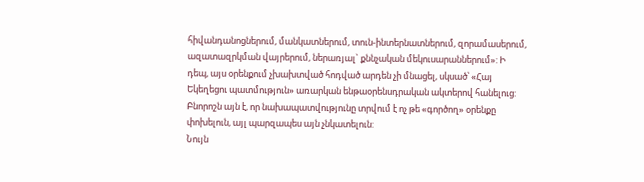հիվանդանոցներում, մանկատներում, տուն-ինտերնատներում, զորամասերում, ազատազրկման վայրերում, ներառյալ` քննչական մեկուսարաններում»: Ի դեպ, այս օրենքում չխախտված հոդված արդեն չի մնացել, սկսած՝ «Հայ Եկեղեցու պատմություն» առարկան ենթաօրենսդրական ակտերով հանելուց: Բնորոշն այն է, որ նախապատվությունը տրվում է ոչ թե «գործող» օրենքը փոխելուն, այլ պարզապես այն չնկատելուն:
Նույն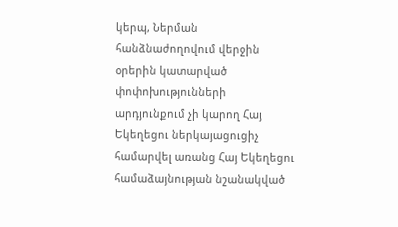կերպ, Ներման հանձնաժողովում վերջին օրերին կատարված փոփոխությունների արդյունքում չի կարող Հայ Եկեղեցու ներկայացուցիչ համարվել առանց Հայ Եկեղեցու համաձայնության նշանակված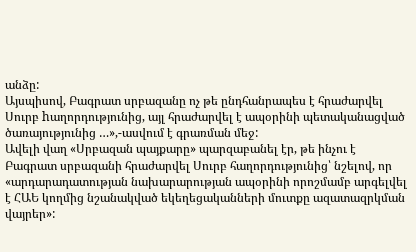անձը:
Այսպիսով, Բագրատ սրբազանը ոչ թե ընդհանրապես է հրաժարվել Սուրբ hաղորդությունից, այլ հրաժարվել է ապօրինի պետականացված ծառայությունից …»,-ասվում է գրառման մեջ:
Ավելի վաղ «Սրբազան պայքարը» պարզաբանել էր, թե ինչու է Բագրատ սրբազանի հրաժարվել Սուրբ հաղորդությունից՝ նշելով, որ «արդարադատության նախարարության ապօրինի որոշմամբ արգելվել է ՀԱԵ կողմից նշանակված եկեղեցականների մուտքը ազատազրկման վայրեր»: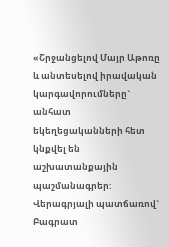«Շրջանցելով Մայր Աթոռը և անտեսելով իրավական կարգավորումները` անհատ եկեղեցականների հետ կնքվել են աշխատանքային պաշմանագրեր: Վերագրյալի պատճառով` Բագրատ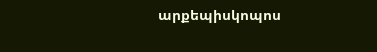արքեպիսկոպոս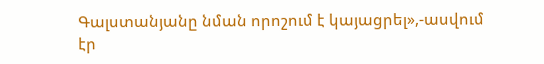Գալստանյանը նման որոշում է կայացրել»,-ասվում էր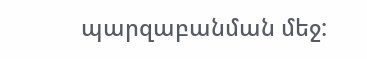պարզաբանման մեջ: